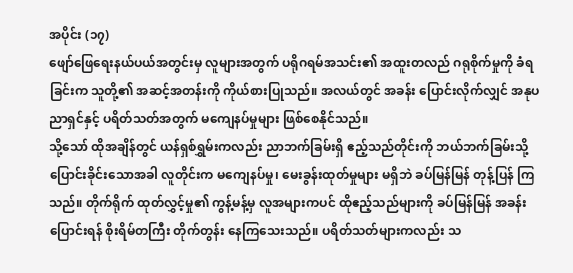အပိုင်း (၁၇)
ဖျော်ဖြေရေးနယ်ပယ်အတွင်းမှ လူများအတွက် ပရိုဂရမ်အသင်း၏ အထူးတလည် ဂရုစိုက်မှုကို ခံရခြင်းက သူတို့၏ အဆင့်အတန်းကို ကိုယ်စားပြုသည်။ အလယ်တွင် အခန်း ပြောင်းလိုက်လျှင် အနုပညာရှင်နှင့် ပရိတ်သတ်အတွက် မကျေနပ်မှုများ ဖြစ်စေနိုင်သည်။
သို့သော် ထိုအချိန်တွင် ယန်ရှစ်ရွှမ်းကလည်း ညာဘက်ခြမ်းရှိ ဧည့်သည်တိုင်းကို ဘယ်ဘက်ခြမ်းသို့ ပြောင်းခိုင်းသောအခါ လူတိုင်းက မကျေနပ်မှု၊ မေးခွန်းထုတ်မှုများ မရှိဘဲ ခပ်မြန်မြန် တုန့်ပြန် ကြသည်။ တိုက်ရိုက် ထုတ်လွှင့်မှု၏ ကွန့်မန့်မှ လူအများကပင် ထိုဧည့်သည်များကို ခပ်မြန်မြန် အခန်းပြောင်းရန် စိုးရိမ်တကြီး တိုက်တွန်း နေကြသေးသည်။ ပရိတ်သတ်များကလည်း သ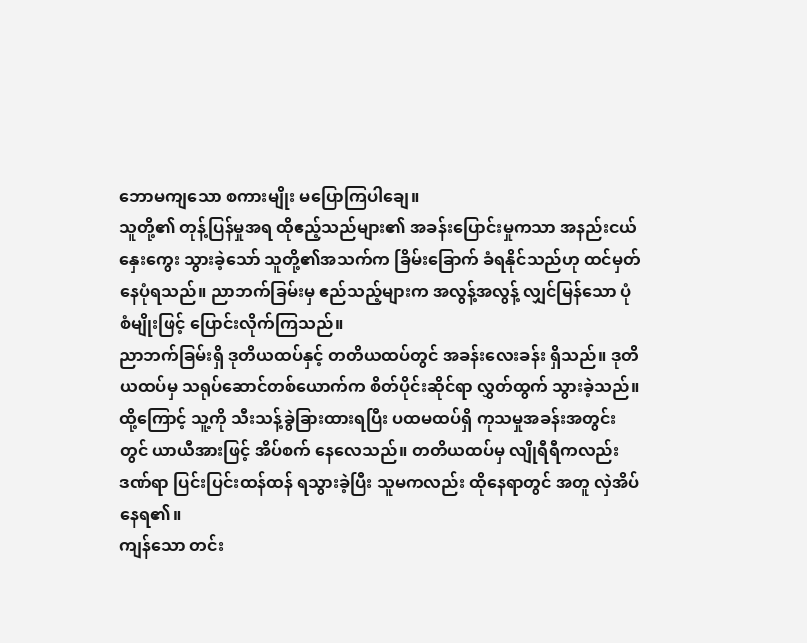ဘောမကျသော စကားမျိုး မပြောကြပါချေ။
သူတို့၏ တုန့်ပြန်မှုအရ ထိုဧည့်သည်များ၏ အခန်းပြောင်းမှုကသာ အနည်းငယ် နှေးကွေး သွားခဲ့သော် သူတို့၏အသက်က ခြိမ်းခြောက် ခံရနိုင်သည်ဟု ထင်မှတ် နေပုံရသည်။ ညာဘက်ခြမ်းမှ ဧည်သည့်များက အလွန့်အလွန့် လျှင်မြန်သော ပုံစံမျိုးဖြင့် ပြောင်းလိုက်ကြသည်။
ညာဘက်ခြမ်းရှိ ဒုတိယထပ်နှင့် တတိယထပ်တွင် အခန်းလေးခန်း ရှိသည်။ ဒုတိယထပ်မှ သရုပ်ဆောင်တစ်ယောက်က စိတ်ပိုင်းဆိုင်ရာ လွှတ်ထွက် သွားခဲ့သည်။ ထို့ကြောင့် သူ့ကို သီးသန့်ခွဲခြားထားရပြီး ပထမထပ်ရှိ ကုသမှုအခန်းအတွင်းတွင် ယာယီအားဖြင့် အိပ်စက် နေလေသည်။ တတိယထပ်မှ လျိုရီရီကလည်း ဒဏ်ရာ ပြင်းပြင်းထန်ထန် ရသွားခဲ့ပြီး သူမကလည်း ထိုနေရာတွင် အတူ လှဲအိပ်နေရ၏။
ကျန်သော တင်း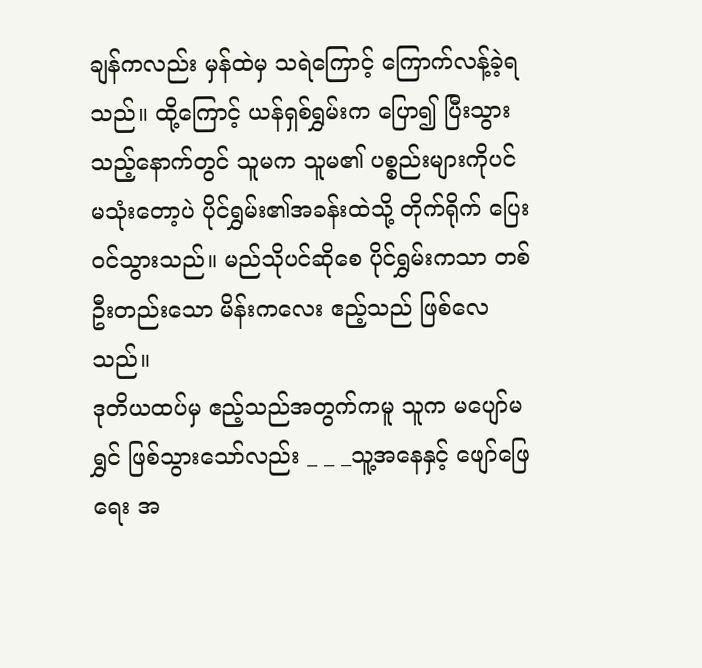ချန်ကလည်း မှန်ထဲမှ သရဲကြောင့် ကြောက်လန့်ခဲ့ရသည်။ ထို့ကြောင့် ယန်ရှစ်ရွှမ်းက ပြော၍ ပြီးသွားသည့်နောက်တွင် သူမက သူမ၏ ပစ္စည်းများကိုပင် မသုံးတော့ပဲ ပိုင်ရွှမ်း၏အခန်းထဲသို့ တိုက်ရိုက် ပြေးဝင်သွားသည်။ မည်သိုပင်ဆိုစေ ပိုင်ရွှမ်းကသာ တစ်ဦးတည်းသော မိန်းကလေး ဧည့်သည် ဖြစ်လေသည်။
ဒုတိယထပ်မှ ဧည့်သည်အတွက်ကမူ သူက မပျော်မရွှင် ဖြစ်သွားသော်လည်း _ _ _သူ့အနေနှင့် ဖျော်ဖြေရေး အ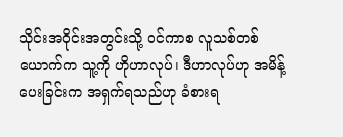သိုင်းအဝိုင်းအတွင်းသို့ ဝင်ကာစ လူသစ်တစ်ယောက်က သူ့ကို ဟိုဟာလုပ်၊ ဒီဟာလုပ်ဟု အမိန့်ပေးခြင်းက အရှက်ရသည်ဟု ခံစားရ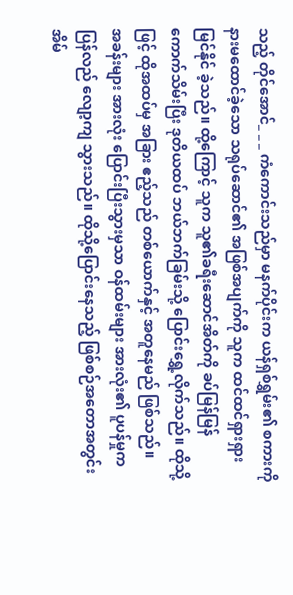သည့် တိုင်အောင်_ _ _ ကံကောင်းသည်မှာ မနက်ပိုင်းက ယန်ရှစ်ရွှမ်း၏ စကားကို နားမထောင်ခဲ့သော သရုပ်ဆောင်၏ အဖြစ်အပျက်ကို သူက ထင်ထင်ရှားရှား မြင်နိုင် ခဲ့သည်။ ထို့ကြောင့် သူက သူ၏ခရီးဆောင်အိတ်ကို ခပ်မြန်မြန် ကောက်သိမ်းပြီး ဒုတိယထပ် ဘယ်ဘက်ခြမ်းသို့ ပြောင်းရွှေ့လိုက်သည်။ ထိုသို့ဖြင့် ထိုအထပ်မှ အခြား ဧည့်သည် တစ်ယောက်နှင့် အတူနေမည် ဖြစ်သည်။
အခန်းများ အားလုံး ပြောင်းပြီးသွားမှသာ ဝန်ထမ်းများ အားလုံး၏ ပူပန်မှုက ပြန်လည် လျော့ကျ သွားသည်။ ထိုသို့ပြောင်းနေသည့် ဖြစ်စဉ်အတောအတွင်း အိမ်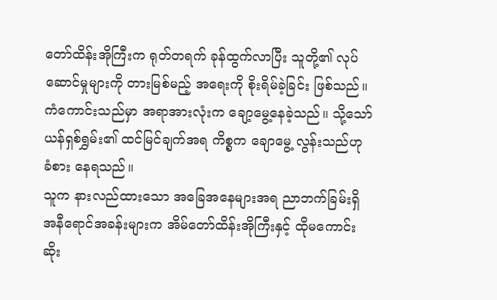တော်ထိန်းအိုကြီးက ရုတ်တရက် ခုန်ထွက်လာပြီး သူတို့၏ လုပ်ဆောင်မှုများကို တားမြစ်မည့် အရေးကို စိုးရိမ်ခဲ့ခြင်း ဖြစ်သည်။ ကံကောင်းသည်မှာ အရာအားလုံးက ချော့မွေ့နေခဲ့သည်။ သို့သော် ယန်ရှစ်ရွှမ်း၏ ထင်မြင်ချက်အရ ကိစ္စက ချောမွေ့ လွန်းသည်ဟု ခံစား နေရသည်။
သူက နားလည်ထားသော အခြေအနေများအရ ညာဘက်ခြမ်းရှိ အနီရောင်အခန်းများက အိမ်တော်ထိန်းအိုကြီးနှင့် ထိုမကောင်းဆိုး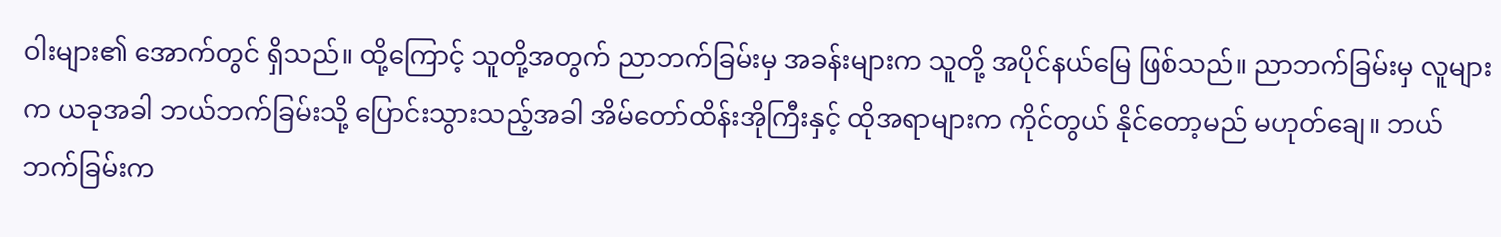ဝါးများ၏ အောက်တွင် ရှိသည်။ ထို့ကြောင့် သူတို့အတွက် ညာဘက်ခြမ်းမှ အခန်းများက သူတို့ အပိုင်နယ်မြေ ဖြစ်သည်။ ညာဘက်ခြမ်းမှ လူများက ယခုအခါ ဘယ်ဘက်ခြမ်းသို့ ပြောင်းသွားသည့်အခါ အိမ်တော်ထိန်းအိုကြီးနှင့် ထိုအရာများက ကိုင်တွယ် နိုင်တော့မည် မဟုတ်ချေ။ ဘယ်ဘက်ခြမ်းက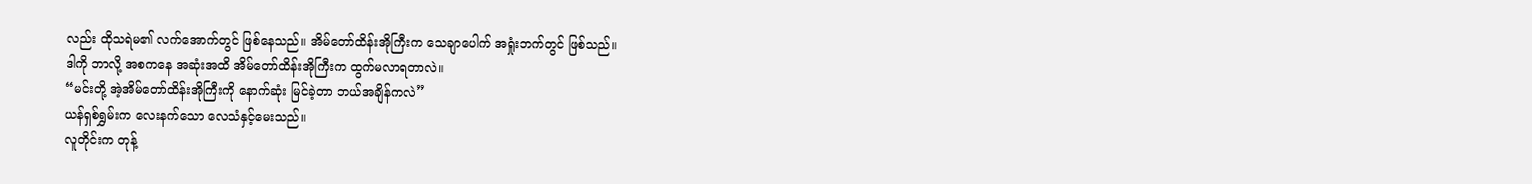လည်း ထိုသရဲမ၏ လက်အောက်တွင် ဖြစ်နေသည်။ အိမ်တော်ထိန်းအိုကြီးက သေချာပေါက် အရှုံးဘက်တွင် ဖြစ်သည်။
ဒါကို ဘာလို့ အစကနေ အဆုံးအထိ အိမ်တော်ထိန်းအိုကြီးက ထွက်မလာရတာလဲ။
“မင်းတို့ အဲ့အိမ်တော်ထိန်းအိုကြီးကို နောက်ဆုံး မြင်ခဲ့တာ ဘယ်အချိန်ကလဲ”
ယန်ရှစ်ရွှမ်းက လေးနက်သော လေသံနှင့်မေးသည်။
လူတိုင်းက တုန့်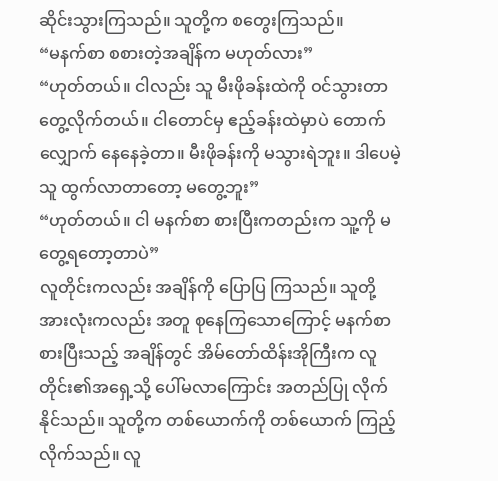ဆိုင်းသွားကြသည်။ သူတို့က စတွေးကြသည်။
“မနက်စာ စစားတဲ့အချိန်က မဟုတ်လား”
“ဟုတ်တယ်။ ငါလည်း သူ မီးဖိုခန်းထဲကို ဝင်သွားတာ တွေ့လိုက်တယ်။ ငါတောင်မှ ဧည့်ခန်းထဲမှာပဲ တောက်လျှောက် နေနေခဲ့တာ။ မီးဖိုခန်းကို မသွားရဲဘူး။ ဒါပေမဲ့ သူ ထွက်လာတာတော့ မတွေ့ဘူး”
“ဟုတ်တယ်။ ငါ မနက်စာ စားပြီးကတည်းက သူ့ကို မတွေ့ရတော့တာပဲ”
လူတိုင်းကလည်း အချိန်ကို ပြောပြ ကြသည်။ သူတို့အားလုံးကလည်း အတူ စုနေကြသောကြောင့် မနက်စာ စားပြီးသည့် အချိန်တွင် အိမ်တော်ထိန်းအိုကြီးက လူတိုင်း၏အရှေ့သို့ ပေါ်မလာကြောင်း အတည်ပြု လိုက်နိုင်သည်။ သူတို့က တစ်ယောက်ကို တစ်ယောက် ကြည့်လိုက်သည်။ လူ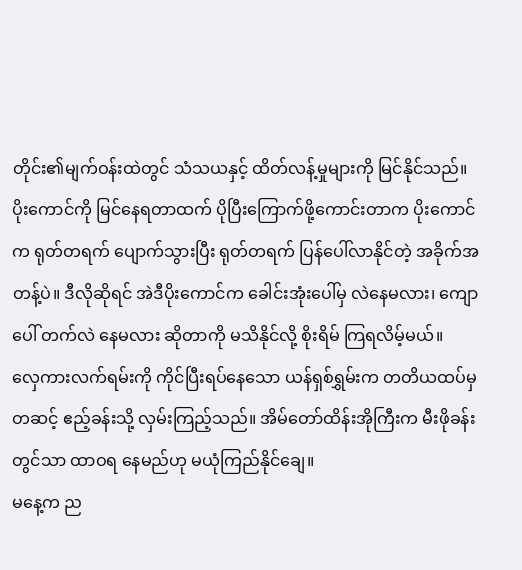တိုင်း၏မျက်ဝန်းထဲတွင် သံသယနှင့် ထိတ်လန့်မှုများကို မြင်နိုင်သည်။
ပိုးကောင်ကို မြင်နေရတာထက် ပိုပြီးကြောက်ဖို့ကောင်းတာက ပိုးကောင်က ရုတ်တရက် ပျောက်သွားပြီး ရုတ်တရက် ပြန်ပေါ်လာနိုင်တဲ့ အခိုက်အတန့်ပဲ။ ဒီလိုဆိုရင် အဲဒီပိုးကောင်က ခေါင်းအုံးပေါ်မှ လဲနေမလား၊ ကျောပေါ် တက်လဲ နေမလား ဆိုတာကို မသိနိုင်လို့ စိုးရိမ် ကြရလိမ့်မယ်။
လှေကားလက်ရမ်းကို ကိုင်ပြီးရပ်နေသော ယန်ရှစ်ရွှမ်းက တတိယထပ်မှ တဆင့် ဧည့်ခန်းသို့ လှမ်းကြည့်သည်။ အိမ်တော်ထိန်းအိုကြီးက မီးဖိုခန်းတွင်သာ ထာဝရ နေမည်ဟု မယုံကြည်နိုင်ချေ။
မနေ့က ည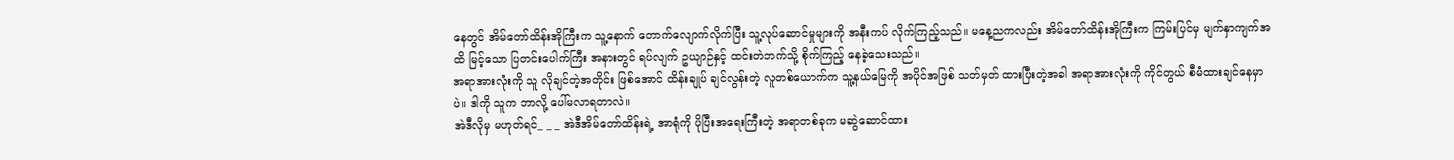နေတွင် အိမ်တော်ထိန်းအိုကြီးက သူ့နောက် တောက်လျောက်လိုက်ပြီး သူ့လုပ်ဆောင်မှုများကို အနီးကပ် လိုက်ကြည့်သည်။ မနေ့ညကလည်း အိမ်တော်ထိန်းအိုကြီးက ကြမ်းပြင်မှ မျက်နှာကျက်အထိ မြင့်သော ပြတင်းပေါက်ကြီး အနားတွင် ရပ်လျက် ဥယျာဉ်နှင့် ထင်းတဲဘက်သို့ စိုက်ကြည့် နေခဲ့သေးသည်။
အရာအားလုံးကို သူ လိုချင်တဲ့အတိုင်း ဖြစ်အောင် ထိန်းချုပ် ချင်လွန်းတဲ့ လူတစ်ယောက်က သူ့နယ်မြေကို အပိုင်အဖြစ် သတ်မှတ် ထားပြီးတဲ့အခါ အရာအားလုံးကို ကိုင်တွယ် စီမံထားချင်နေမှာပဲ။ ဒါကို သူက ဘာလို့ ပေါ်မလာရတာလဲ။
အဲဒီလိုမှ မဟုတ်ရင်_ _ _ အဲဒီအိမ်တော်ထိန်းရဲ့ အာရုံကို ပိုပြီးအရေးကြီးတဲ့ အရာတစ်ခုက မဆွဲဆောင်ထား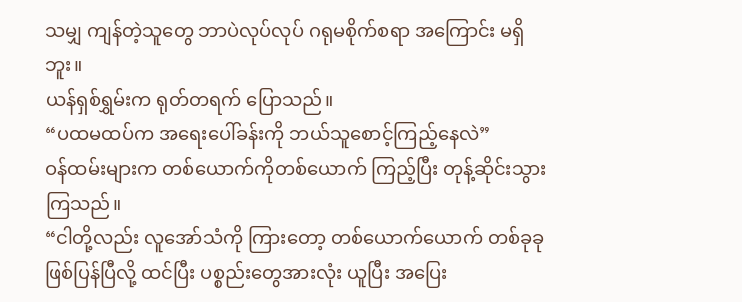သမျှ ကျန်တဲ့သူတွေ ဘာပဲလုပ်လုပ် ဂရုမစိုက်စရာ အကြောင်း မရှိဘူး။
ယန်ရှစ်ရွှမ်းက ရုတ်တရက် ပြောသည်။
“ပထမထပ်က အရေးပေါ်ခန်းကို ဘယ်သူစောင့်ကြည့်နေလဲ”
ဝန်ထမ်းများက တစ်ယောက်ကိုတစ်ယောက် ကြည့်ပြီး တုန့်ဆိုင်းသွားကြသည်။
“ငါတို့လည်း လူအော်သံကို ကြားတော့ တစ်ယောက်ယောက် တစ်ခုခု ဖြစ်ပြန်ပြီလို့ ထင်ပြီး ပစ္စည်းတွေအားလုံး ယူပြီး အပြေး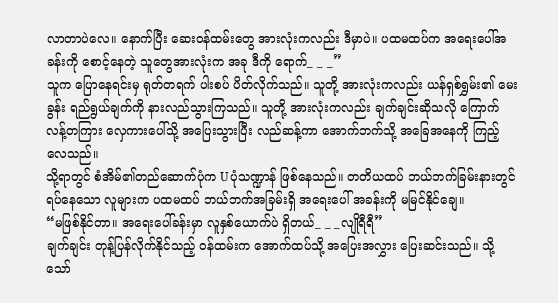လာတာပဲလေ။ နောက်ပြီး ဆေးဝန်ထမ်းတွေ အားလုံးကလည်း ဒီမှာပဲ။ ပထမထပ်က အရေးပေါ်အခန်းကို စောင့်နေတဲ့ သူတွေအားလုံးက အခု ဒီကို ရောက်_ _ _”
သူက ပြောနေရင်းမှ ရုတ်တရက် ပါးစပ် ပိတ်လိုက်သည်။ သူတို့ အားလုံးကလည်း ယန်ရှစ်ရွှမ်း၏ မေးခွန်း ရည်ရွယ်ချက်ကို နားလည်သွားကြသည်။ သူတို့ အားလုံးကလည်း ချက်ချင်းဆိုသလို ကြောက်လန့်တကြား လှေကားပေါ်သို့ အပြေးသွားပြီး လည်ဆန့်ကာ အောက်ဘက်သို့ အခြေအနေကို ကြည့်လေသည်။
သို့ရာတွင် စံအိမ်၏တည်ဆောက်ပုံက Uပုံသဏ္ဍာန် ဖြစ်နေသည်။ တတိယထပ် ဘယ်ဘက်ခြမ်းနားတွင် ရပ်နေသော လူများက ပထမထပ် ဘယ်ဘက်အခြမ်းရှိ အရေးပေါ် အခန်းကို မမြင်နိုင်ချေ။
“မဖြစ်နိုင်တာ။ အရေးပေါ်ခန်းမှာ လူနှစ်ယောက်ပဲ ရှိတယ်_ _ _လျိုရီရီ”
ချက်ချင်း တုန့်ပြန်လိုက်နိုင်သည့် ဝန်ထမ်းက အောက်ထပ်သို့ အပြေးအလွှား ပြေးဆင်းသည်။ သို့သော်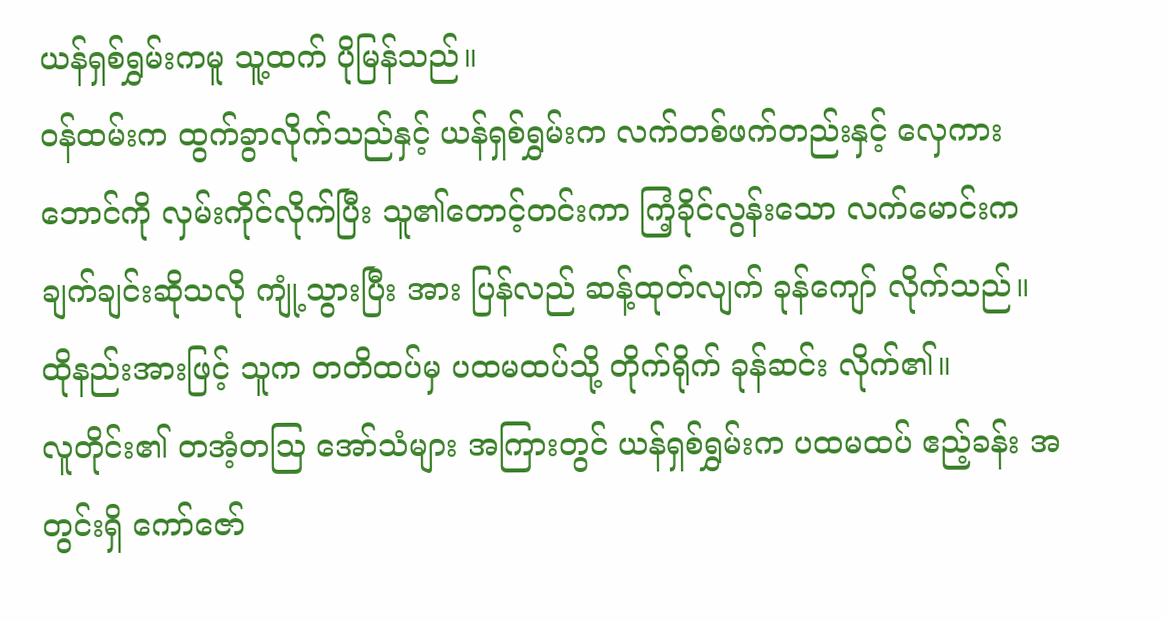ယန်ရှစ်ရွှမ်းကမူ သူ့ထက် ပိုမြန်သည်။
ဝန်ထမ်းက ထွက်ခွာလိုက်သည်နှင့် ယန်ရှစ်ရွှမ်းက လက်တစ်ဖက်တည်းနှင့် လှေကားဘောင်ကို လှမ်းကိုင်လိုက်ပြီး သူ၏တောင့်တင်းကာ ကြံ့ခိုင်လွန်းသော လက်မောင်းက ချက်ချင်းဆိုသလို ကျုံ့သွားပြီး အား ပြန်လည် ဆန့်ထုတ်လျက် ခုန်ကျော် လိုက်သည်။ ထိုနည်းအားဖြင့် သူက တတိထပ်မှ ပထမထပ်သို့ တိုက်ရိုက် ခုန်ဆင်း လိုက်၏။
လူတိုင်း၏ တအံ့တဩ အော်သံများ အကြားတွင် ယန်ရှစ်ရွှမ်းက ပထမထပ် ဧည့်ခန်း အတွင်းရှိ ကော်ဇော်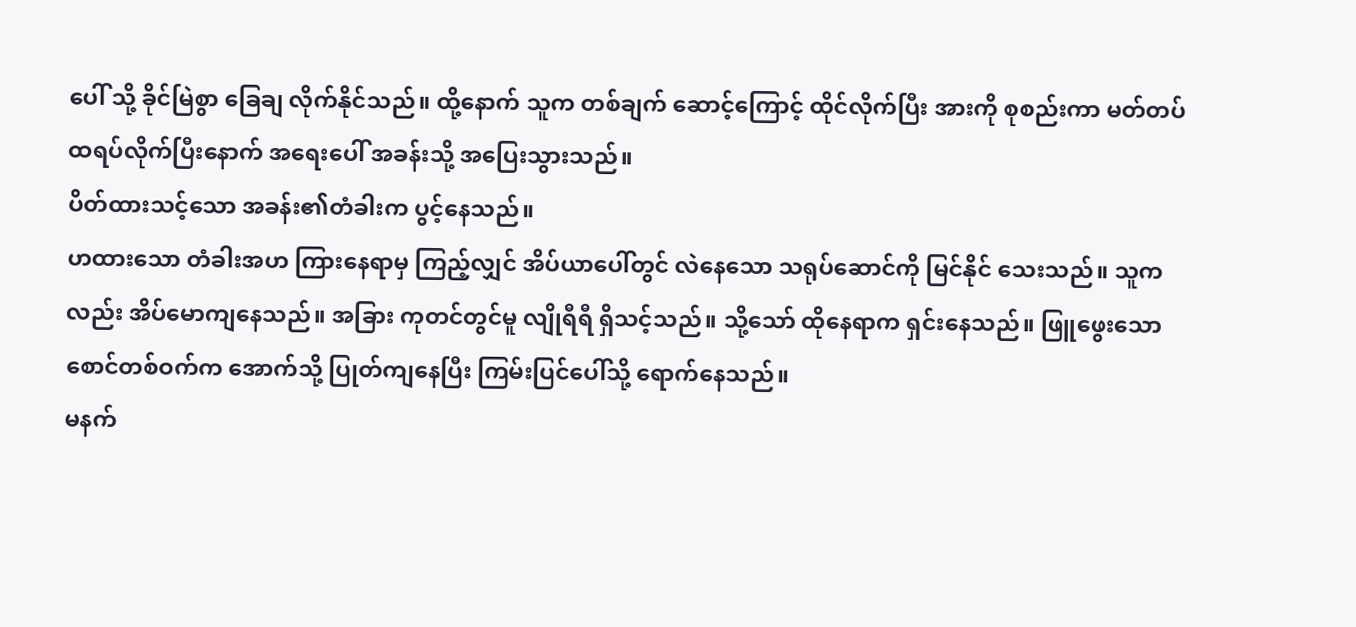ပေါ် သို့ ခိုင်မြဲစွာ ခြေချ လိုက်နိုင်သည်။ ထို့နောက် သူက တစ်ချက် ဆောင့်ကြောင့် ထိုင်လိုက်ပြီး အားကို စုစည်းကာ မတ်တပ် ထရပ်လိုက်ပြီးနောက် အရေးပေါ် အခန်းသို့ အပြေးသွားသည်။
ပိတ်ထားသင့်သော အခန်း၏တံခါးက ပွင့်နေသည်။
ဟထားသော တံခါးအဟ ကြားနေရာမှ ကြည့်လျှင် အိပ်ယာပေါ်တွင် လဲနေသော သရုပ်ဆောင်ကို မြင်နိုင် သေးသည်။ သူကလည်း အိပ်မောကျနေသည်။ အခြား ကုတင်တွင်မူ လျိုရီရီ ရှိသင့်သည်။ သို့သော် ထိုနေရာက ရှင်းနေသည်။ ဖြူဖွေးသော စောင်တစ်ဝက်က အောက်သို့ ပြုတ်ကျနေပြီး ကြမ်းပြင်ပေါ်သို့ ရောက်နေသည်။
မနက်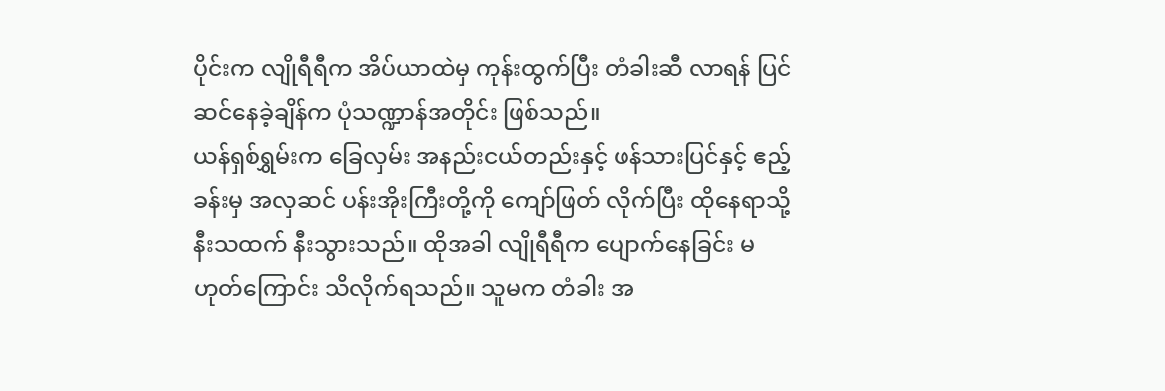ပိုင်းက လျိုရီရီက အိပ်ယာထဲမှ ကုန်းထွက်ပြီး တံခါးဆီ လာရန် ပြင်ဆင်နေခဲ့ချိန်က ပုံသဏ္ဍာန်အတိုင်း ဖြစ်သည်။
ယန်ရှစ်ရွှမ်းက ခြေလှမ်း အနည်းငယ်တည်းနှင့် ဖန်သားပြင်နှင့် ဧည့်ခန်းမှ အလှဆင် ပန်းအိုးကြီးတို့ကို ကျော်ဖြတ် လိုက်ပြီး ထိုနေရာသို့ နီးသထက် နီးသွားသည်။ ထိုအခါ လျိုရီရီက ပျောက်နေခြင်း မဟုတ်ကြောင်း သိလိုက်ရသည်။ သူမက တံခါး အ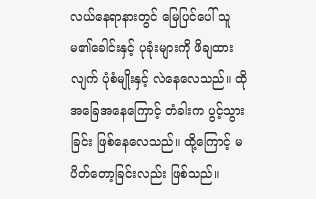လယ်နေရာနားတွင် မြေပြင်ပေါ် သူမ၏ခေါင်းနှင့် ပုခုံးများကို ဖိချထားလျက် ပုံစံမျိုးနှင့် လဲနေလေသည်။ ထိုအခြေအနေကြောင့် တံခါးက ပွင့်သွားခြင်း ဖြစ်နေလေသည်။ ထို့ကြောင့် မပိတ်တော့ခြင်းလည်း ဖြစ်သည်။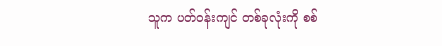သူက ပတ်ဝန်းကျင် တစ်ခုလုံးကို စစ်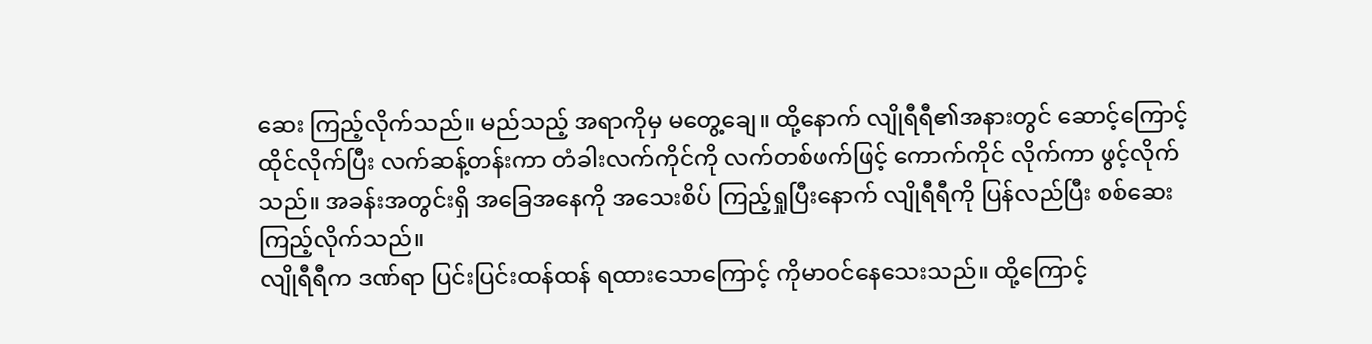ဆေး ကြည့်လိုက်သည်။ မည်သည့် အရာကိုမှ မတွေ့ချေ။ ထို့နောက် လျိုရီရီ၏အနားတွင် ဆောင့်ကြောင့် ထိုင်လိုက်ပြီး လက်ဆန့်တန်းကာ တံခါးလက်ကိုင်ကို လက်တစ်ဖက်ဖြင့် ကောက်ကိုင် လိုက်ကာ ဖွင့်လိုက်သည်။ အခန်းအတွင်းရှိ အခြေအနေကို အသေးစိပ် ကြည့်ရှုပြီးနောက် လျိုရီရီကို ပြန်လည်ပြီး စစ်ဆေး ကြည့်လိုက်သည်။
လျိုရီရီက ဒဏ်ရာ ပြင်းပြင်းထန်ထန် ရထားသောကြောင့် ကိုမာဝင်နေသေးသည်။ ထို့ကြောင့်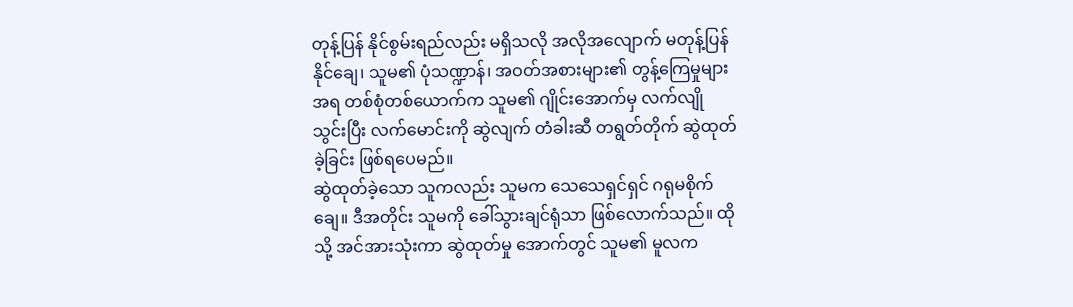တုန့်ပြန် နိုင်စွမ်းရည်လည်း မရှိသလို အလိုအလျောက် မတုန့်ပြန်နိုင်ချေ၊ သူမ၏ ပုံသဏ္ဍာန်၊ အဝတ်အစားများ၏ တွန့်ကြေမှုများအရ တစ်စုံတစ်ယောက်က သူမ၏ ဂျိုင်းအောက်မှ လက်လျို သွင်းပြီး လက်မောင်းကို ဆွဲလျက် တံခါးဆီ တရွတ်တိုက် ဆွဲထုတ်ခဲ့ခြင်း ဖြစ်ရပေမည်။
ဆွဲထုတ်ခဲ့သော သူကလည်း သူမက သေသေရှင်ရှင် ဂရုမစိုက်ချေ။ ဒီအတိုင်း သူမကို ခေါ်သွားချင်ရုံသာ ဖြစ်လောက်သည်။ ထိုသို့ အင်အားသုံးကာ ဆွဲထုတ်မှု အောက်တွင် သူမ၏ မူလက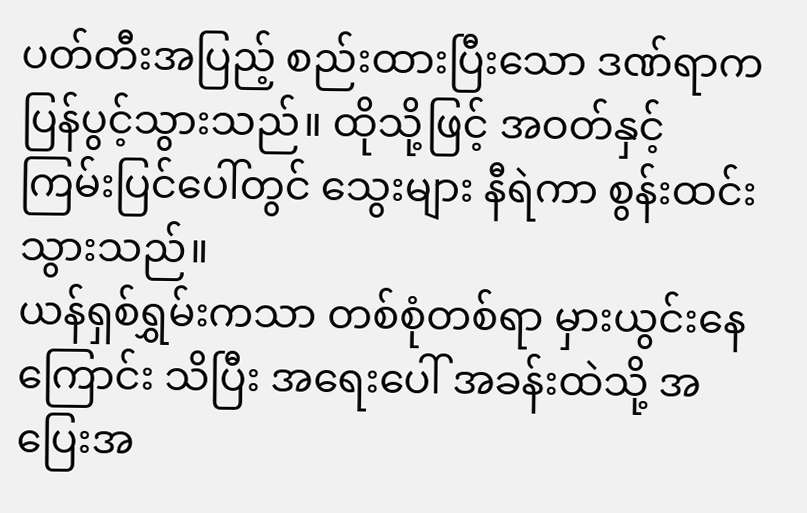ပတ်တီးအပြည့် စည်းထားပြီးသော ဒဏ်ရာက ပြန်ပွင့်သွားသည်။ ထိုသို့ဖြင့် အဝတ်နှင့် ကြမ်းပြင်ပေါ်တွင် သွေးများ နီရဲကာ စွန်းထင်းသွားသည်။
ယန်ရှစ်ရွှမ်းကသာ တစ်စုံတစ်ရာ မှားယွင်းနေကြောင်း သိပြီး အရေးပေါ် အခန်းထဲသို့ အပြေးအ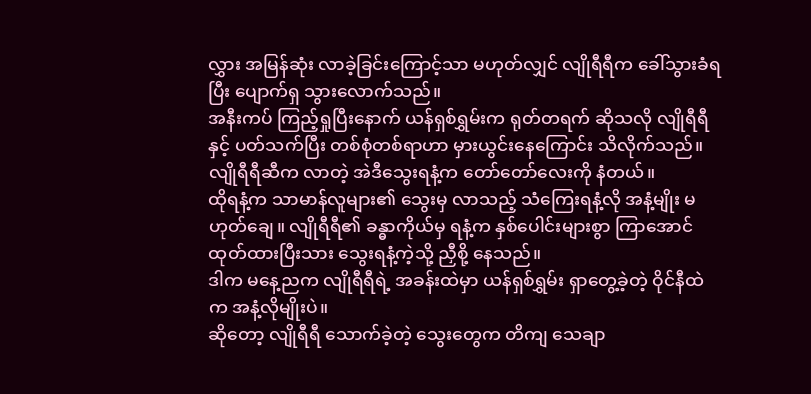လွှား အမြန်ဆုံး လာခဲ့ခြင်းကြောင့်သာ မဟုတ်လျှင် လျိုရီရီက ခေါ်သွားခံရပြီး ပျောက်ရှ သွားလောက်သည်။
အနီးကပ် ကြည့်ရှုပြီးနောက် ယန်ရှစ်ရွှမ်းက ရုတ်တရက် ဆိုသလို လျိုရီရီနှင့် ပတ်သက်ပြီး တစ်စုံတစ်ရာဟာ မှားယွင်းနေကြောင်း သိလိုက်သည်။
လျိုရီရီဆီက လာတဲ့ အဲဒီသွေးရနံ့က တော်တော်လေးကို နံတယ်။
ထိုရနံ့က သာမာန်လူများ၏ သွေးမှ လာသည့် သံကြေးရနံ့လို အနံ့မျိုး မဟုတ်ချေ။ လျိုရီရီ၏ ခန္ဓာကိုယ်မှ ရနံ့က နှစ်ပေါင်းများစွာ ကြာအောင် ထုတ်ထားပြီးသား သွေးရနံ့ကဲ့သို့ ညှီစို့ နေသည်။
ဒါက မနေ့ညက လျိုရီရီရဲ့ အခန်းထဲမှာ ယန်ရှစ်ရွှမ်း ရှာတွေ့ခဲ့တဲ့ ဝိုင်နီထဲက အနံ့လိုမျိုးပဲ။
ဆိုတော့ လျိုရီရီ သောက်ခဲ့တဲ့ သွေးတွေက တိကျ သေချာ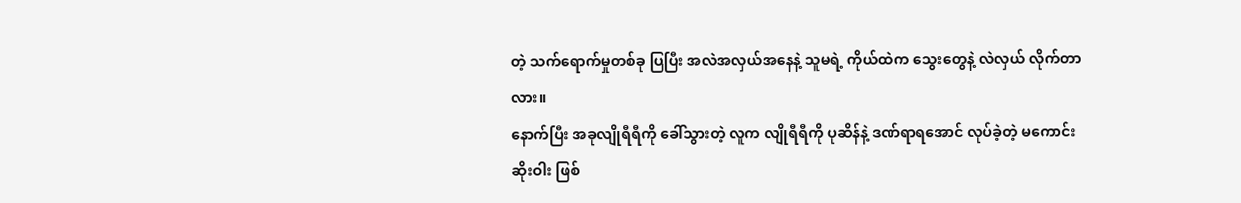တဲ့ သက်ရောက်မှုတစ်ခု ပြပြီး အလဲအလှယ်အနေနဲ့ သူမရဲ့ ကိုယ်ထဲက သွေးတွေနဲ့ လဲလှယ် လိုက်တာလား။
နောက်ပြီး အခုလျိုရီရီကို ခေါ်သွားတဲ့ လူက လျိုရီရီကို ပုဆိန်နဲ့ ဒဏ်ရာရအောင် လုပ်ခဲ့တဲ့ မကောင်းဆိုးဝါး ဖြစ်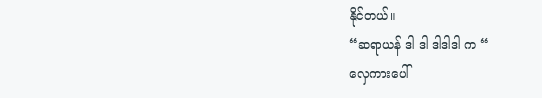နိုင်တယ်။
“ဆရာယန် ဒါ ဒါ ဒါဒါဒါ က “
လှေကားပေါ်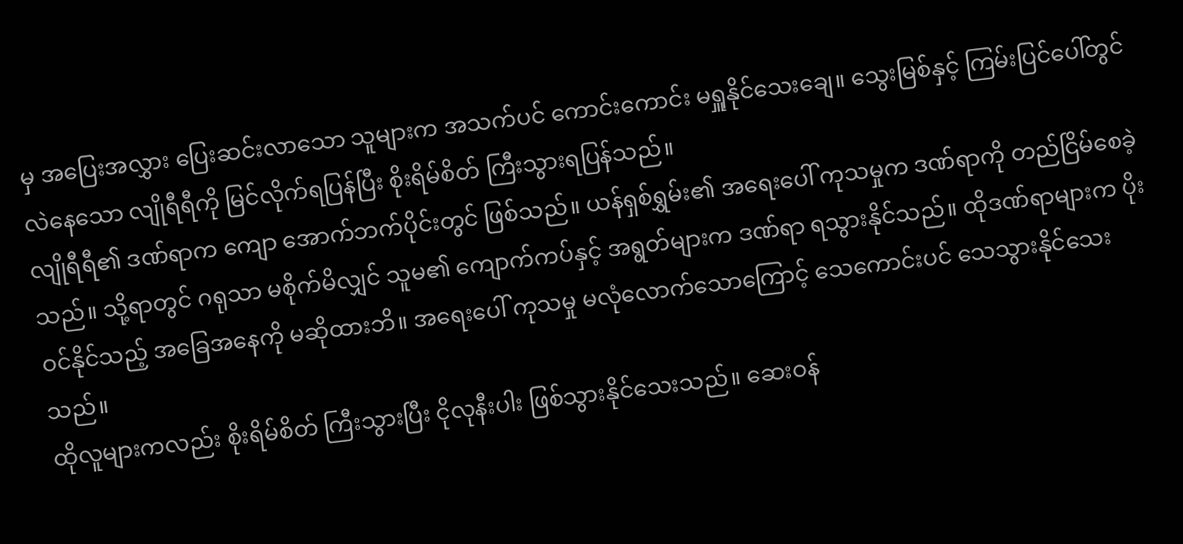မှ အပြေးအလွှား ပြေးဆင်းလာသော သူများက အသက်ပင် ကောင်းကောင်း မရှူနိုင်သေးချေ။ သွေးမြစ်နှင့် ကြမ်းပြင်ပေါ်တွင် လဲနေသော လျိုရီရီကို မြင်လိုက်ရပြန်ပြီး စိုးရိမ်စိတ် ကြီးသွားရပြန်သည်။
လျိုရီရီ၏ ဒဏ်ရာက ကျော အောက်ဘက်ပိုင်းတွင် ဖြစ်သည်။ ယန်ရှစ်ရွှမ်း၏ အရေးပေါ် ကုသမှုက ဒဏ်ရာကို တည်ငြိမ်စေခဲ့သည်။ သို့ရာတွင် ဂရုသာ မစိုက်မိလျှင် သူမ၏ ကျောက်ကပ်နှင့် အရွတ်များက ဒဏ်ရာ ရသွားနိုင်သည်။ ထိုဒဏ်ရာများက ပိုးဝင်နိုင်သည့် အခြေအနေကို မဆိုထားဘိ။ အရေးပေါ် ကုသမှု မလုံလောက်သောကြောင့် သေကောင်းပင် သေသွားနိုင်သေးသည်။
ထိုလူများကလည်း စိုးရိမ်စိတ် ကြီးသွားပြီး ငိုလုနီးပါး ဖြစ်သွားနိုင်သေးသည်။ ဆေးဝန်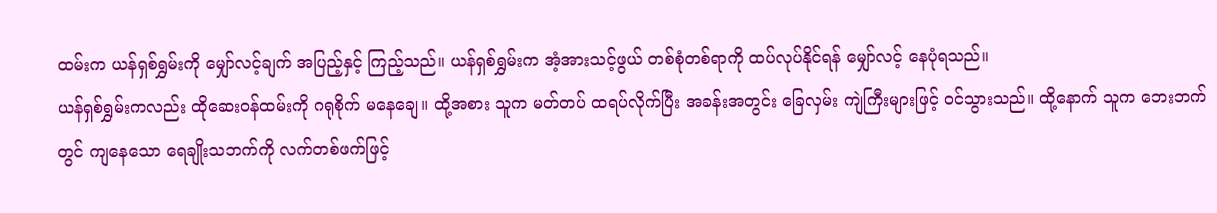ထမ်းက ယန်ရှစ်ရွှမ်းကို မျှော်လင့်ချက် အပြည့်နှင့် ကြည့်သည်။ ယန်ရှစ်ရွှမ်းက အံ့အားသင့်ဖွယ် တစ်စုံတစ်ရာကို ထပ်လုပ်နိုင်ရန် မျှော်လင့် နေပုံရသည်။
ယန်ရှစ်ရွှမ်းကလည်း ထိုဆေးဝန်ထမ်းကို ဂရုစိုက် မနေချေ။ ထို့အစား သူက မတ်တပ် ထရပ်လိုက်ပြီး အခန်းအတွင်း ခြေလှမ်း ကျဲကြီးများဖြင့် ဝင်သွားသည်။ ထို့နောက် သူက ဘေးဘက်တွင် ကျနေသော ရေချိုးသဘက်ကို လက်တစ်ဖက်ဖြင့်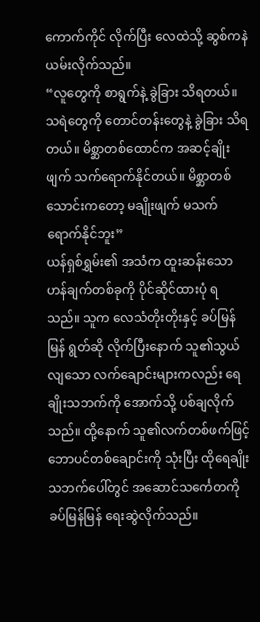ကောက်ကိုင် လိုက်ပြီး လေထဲသို့ ဆွစ်ကနဲ ယမ်းလိုက်သည်။
“လူတွေကို စာရွက်နဲ့ ခွဲခြား သိရတယ်။ သရဲတွေကို တောင်တန်းတွေနဲ့ ခွဲခြား သိရတယ်။ မိစ္ဆာတစ်ထောင်က အဆင့်ချိုးဖျက် သက်ရောက်နိုင်တယ်။ မိစ္ဆာတစ်သောင်းကတော့ မချိုးဖျက် မသက်ရောက်နိုင်ဘူး”
ယန်ရှစ်ရွှမ်း၏ အသံက ထူးဆန်းသော ဟန်ချက်တစ်ခုကို ပိုင်ဆိုင်ထားပုံ ရသည်။ သူက လေသံတိုးတိုးနှင့် ခပ်မြန်မြန် ရွတ်ဆို လိုက်ပြီးနောက် သူ၏သွယ်လျသော လက်ချောင်းများကလည်း ရေချိုးသဘက်ကို အောက်သို့ ပစ်ချလိုက်သည်။ ထို့နောက် သူ၏လက်တစ်ဖက်ဖြင့် ဘောပင်တစ်ချောင်းကို သုံးပြီး ထိုရေချိုး သဘက်ပေါ်တွင် အဆောင်သင်္ကေတကို ခပ်မြန်မြန် ရေးဆွဲလိုက်သည်။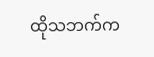ထိုသဘက်က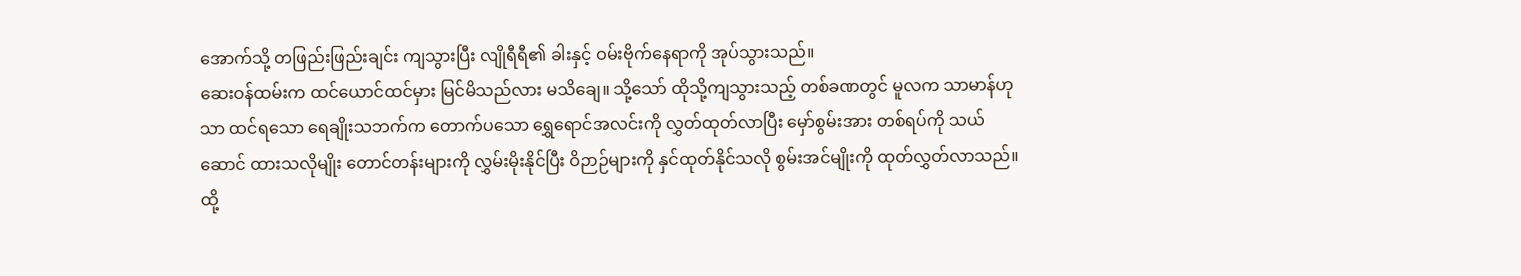အောက်သို့ တဖြည်းဖြည်းချင်း ကျသွားပြီး လျိုရီရီ၏ ခါးနှင့် ဝမ်းဗိုက်နေရာကို အုပ်သွားသည်။
ဆေးဝန်ထမ်းက ထင်ယောင်ထင်မှား မြင်မိသည်လား မသိချေ။ သို့သော် ထိုသို့ကျသွားသည့် တစ်ခဏတွင် မူလက သာမာန်ဟုသာ ထင်ရသော ရေချိုးသဘက်က တောက်ပသော ရွှေရောင်အလင်းကို လွှတ်ထုတ်လာပြီး မှော်စွမ်းအား တစ်ရပ်ကို သယ်ဆောင် ထားသလိုမျိုး တောင်တန်းများကို လွှမ်းမိုးနိုင်ပြီး ဝိဉာဉ်များကို နှင်ထုတ်နိုင်သလို စွမ်းအင်မျိုးကို ထုတ်လွှတ်လာသည်။ ထို့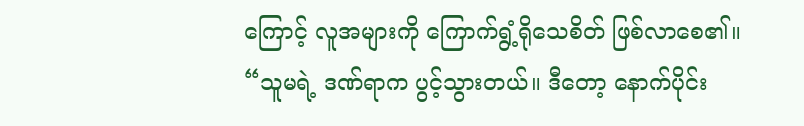ကြောင့် လူအများကို ကြောက်ရွံ့ရိုသေစိတ် ဖြစ်လာစေ၏။
“သူမရဲ့ ဒဏ်ရာက ပွင့်သွားတယ်။ ဒီတော့ နောက်ပိုင်း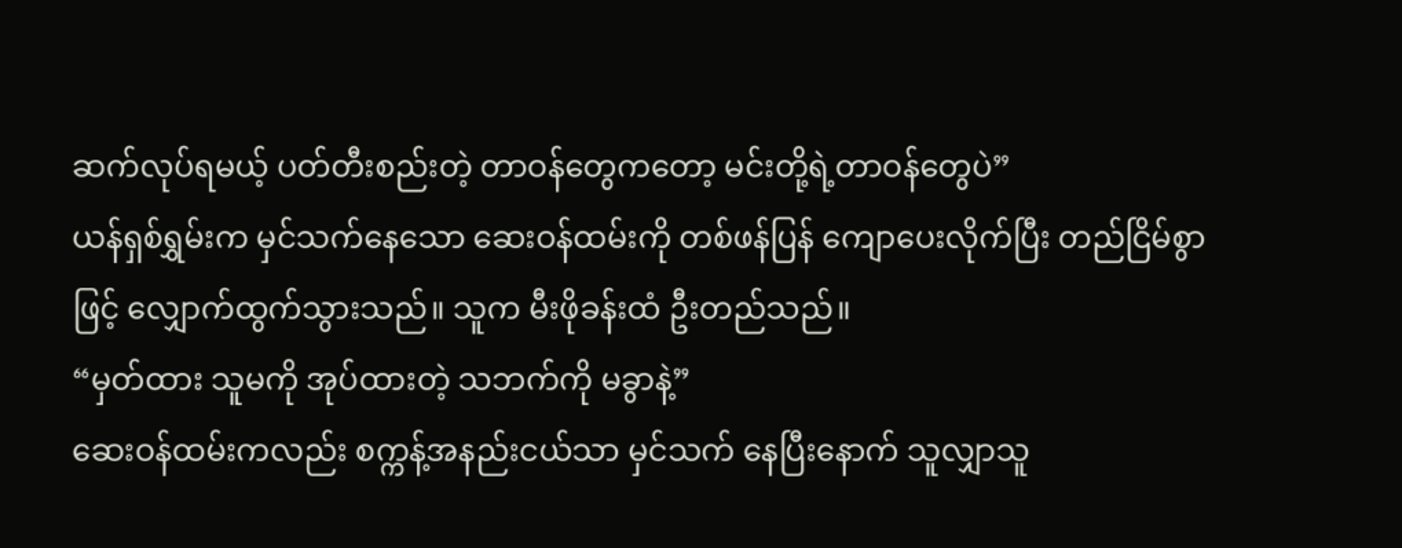ဆက်လုပ်ရမယ့် ပတ်တီးစည်းတဲ့ တာဝန်တွေကတော့ မင်းတို့ရဲ့တာဝန်တွေပဲ”
ယန်ရှစ်ရွှမ်းက မှင်သက်နေသော ဆေးဝန်ထမ်းကို တစ်ဖန်ပြန် ကျောပေးလိုက်ပြီး တည်ငြိမ်စွာဖြင့် လျှောက်ထွက်သွားသည်။ သူက မီးဖိုခန်းထံ ဦးတည်သည်။
“မှတ်ထား သူမကို အုပ်ထားတဲ့ သဘက်ကို မခွာနဲ့”
ဆေးဝန်ထမ်းကလည်း စက္ကန့်အနည်းငယ်သာ မှင်သက် နေပြီးနောက် သူလျှာသူ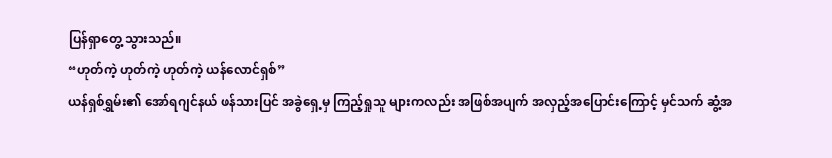ပြန်ရှာတွေ့ သွားသည်။
“ဟုတ်ကဲ့ ဟုတ်ကဲ့ ဟုတ်ကဲ့ ယန်လောင်ရှစ်”
ယန်ရှစ်ရွှမ်း၏ အော်ရဂျင်နယ် ဖန်သားပြင် အခွဲရှေ့မှ ကြည့်ရှုသူ များကလည်း အဖြစ်အပျက် အလှည့်အပြောင်းကြောင့် မှင်သက် ဆွံ့အ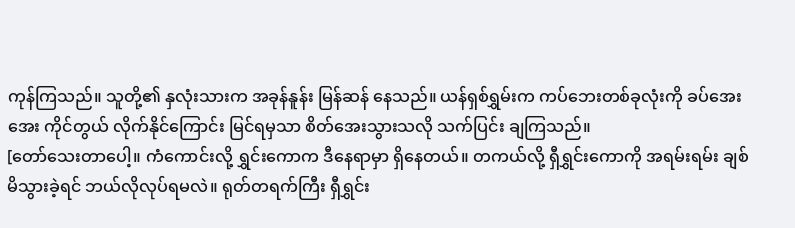ကုန်ကြသည်။ သူတို့၏ နှလုံးသားက အခုန်နူန်း မြန်ဆန် နေသည်။ ယန်ရှစ်ရွှမ်းက ကပ်ဘေးတစ်ခုလုံးကို ခပ်အေးအေး ကိုင်တွယ် လိုက်နိုင်ကြောင်း မြင်ရမှသာ စိတ်အေးသွားသလို သက်ပြင်း ချကြသည်။
[တော်သေးတာပေါ့။ ကံကောင်းလို့ ရွှင်းကောက ဒီနေရာမှာ ရှိနေတယ်။ တကယ်လို့ ရှီရွှင်းကောကို အရမ်းရမ်း ချစ်မိသွားခဲ့ရင် ဘယ်လိုလုပ်ရမလဲ။ ရုတ်တရက်ကြီး ရှီရွှင်း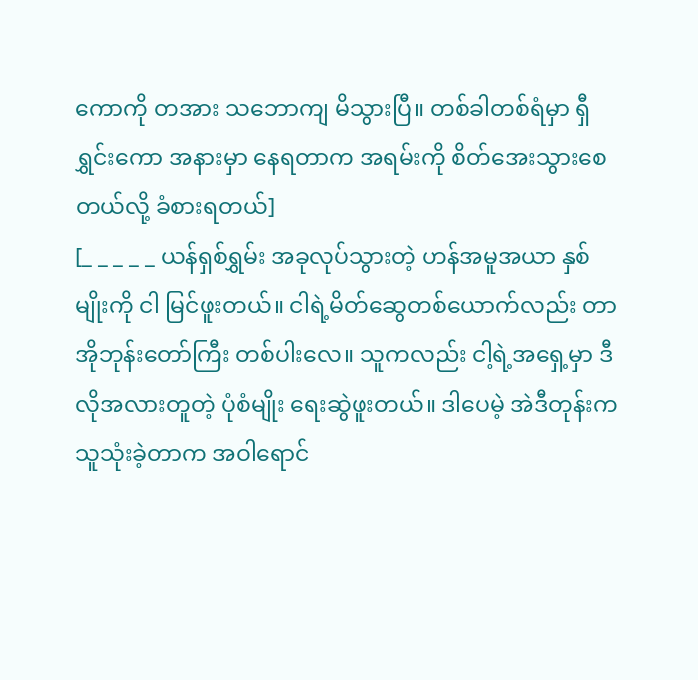ကောကို တအား သဘောကျ မိသွားပြီ။ တစ်ခါတစ်ရံမှာ ရှီရွှင်းကော အနားမှာ နေရတာက အရမ်းကို စိတ်အေးသွားစေတယ်လို့ ခံစားရတယ်]
[_ _ _ _ _ ယန်ရှစ်ရွှမ်း အခုလုပ်သွားတဲ့ ဟန်အမူအယာ နှစ်မျိုးကို ငါ မြင်ဖူးတယ်။ ငါရဲ့မိတ်ဆွေတစ်ယောက်လည်း တာအိုဘုန်းတော်ကြီး တစ်ပါးလေ။ သူကလည်း ငါ့ရဲ့အရှေ့မှာ ဒီလိုအလားတူတဲ့ ပုံစံမျိုး ရေးဆွဲဖူးတယ်။ ဒါပေမဲ့ အဲဒီတုန်းက သူသုံးခဲ့တာက အဝါရောင်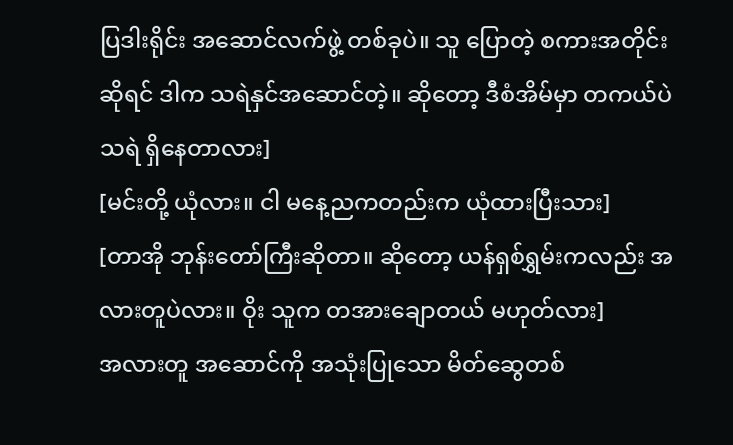ပြဒါးရိုင်း အဆောင်လက်ဖွဲ့ တစ်ခုပဲ။ သူ ပြောတဲ့ စကားအတိုင်းဆိုရင် ဒါက သရဲနှင်အဆောင်တဲ့။ ဆိုတော့ ဒီစံအိမ်မှာ တကယ်ပဲ သရဲ ရှိနေတာလား]
[မင်းတို့ ယုံလား။ ငါ မနေ့ညကတည်းက ယုံထားပြီးသား]
[တာအို ဘုန်းတော်ကြီးဆိုတာ။ ဆိုတော့ ယန်ရှစ်ရွှမ်းကလည်း အလားတူပဲလား။ ဝိုး သူက တအားချောတယ် မဟုတ်လား]
အလားတူ အဆောင်ကို အသုံးပြုသော မိတ်ဆွေတစ်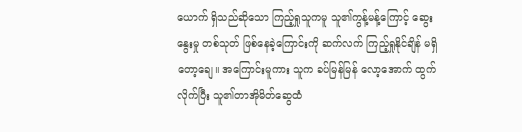ယောက် ရှိသည်ဆိုသော ကြည့်ရှုသူကမူ သူ၏ကွန့်မန့်ကြောင့် ဆွေးနွေးမှု တစ်သုတ် ဖြစ်နေခဲ့ကြောင်းကို ဆက်လက် ကြည့်ရှုနိုင်ချိန် မရှိတော့ချေ။ အကြောင်းမူကား သူက ခပ်မြန်မြန် လော့အောက် ထွက်လိုက်ပြီး သူ၏တာအိုမိတ်ဆွေထံ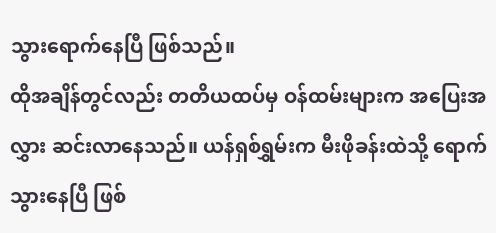သွားရောက်နေပြီ ဖြစ်သည်။
ထိုအချိန်တွင်လည်း တတိယထပ်မှ ဝန်ထမ်းများက အပြေးအလွှား ဆင်းလာနေသည်။ ယန်ရှစ်ရွှမ်းက မီးဖိုခန်းထဲသို့ ရောက်သွားနေပြီ ဖြစ်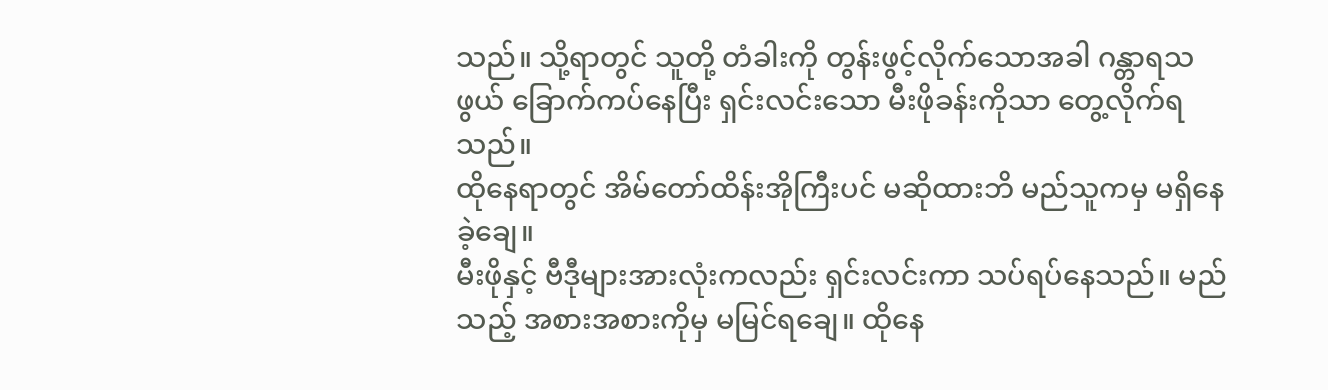သည်။ သို့ရာတွင် သူတို့ တံခါးကို တွန်းဖွင့်လိုက်သောအခါ ဂန္တာရသဖွယ် ခြောက်ကပ်နေပြီး ရှင်းလင်းသော မီးဖိုခန်းကိုသာ တွေ့လိုက်ရသည်။
ထိုနေရာတွင် အိမ်တော်ထိန်းအိုကြီးပင် မဆိုထားဘိ မည်သူကမှ မရှိနေခဲ့ချေ။
မီးဖိုနှင့် ဗီဒီုများအားလုံးကလည်း ရှင်းလင်းကာ သပ်ရပ်နေသည်။ မည်သည့် အစားအစားကိုမှ မမြင်ရချေ။ ထိုနေ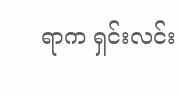ရာက ရှင်းလင်း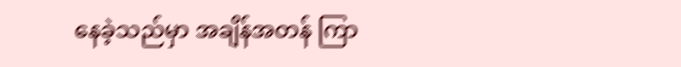နေခဲ့သည်မှာ အချိန်အတန် ကြာ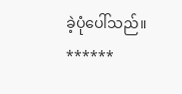ခဲ့ပုံပေါ်သည်။
******